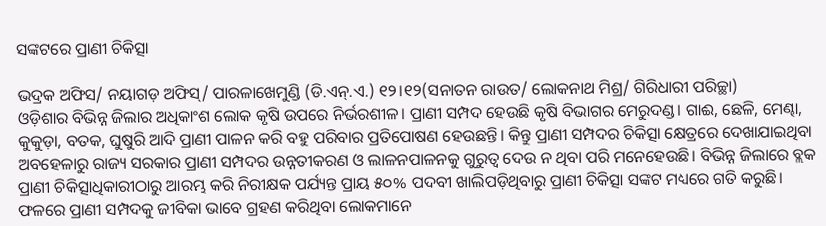ସଙ୍କଟରେ ପ୍ରାଣୀ ଚିକିତ୍ସା

ଭଦ୍ରକ ଅଫିସ/ ନୟାଗଡ଼ ଅଫିସ୍‌/ ପାରଳାଖେମୁଣ୍ଡି (ଡି.ଏନ୍‌.ଏ.) ୧୨।୧୨(ସନାତନ ରାଉତ/ ଲୋକନାଥ ମିଶ୍ର/ ଗିରିଧାରୀ ପରିଚ୍ଛା)
ଓଡ଼ିଶାର ବିଭିନ୍ନ ଜିଲାର ଅଧିକାଂଶ ଲୋକ କୃଷି ଉପରେ ନିର୍ଭରଶୀଳ। ପ୍ରାଣୀ ସମ୍ପଦ ହେଉଛି କୃଷି ବିଭାଗର ମେରୁଦଣ୍ଡ। ଗାଈ, ଛେଳି, ମେଣ୍ଢା, କୁକୁଡ଼ା, ବତକ, ଘୁଷୁରି ଆଦି ପ୍ରାଣୀ ପାଳନ କରି ବହୁ ପରିବାର ପ୍ରତିପୋଷଣ ହେଉଛନ୍ତି। କିନ୍ତୁ ପ୍ରାଣୀ ସମ୍ପଦର ଚିକିତ୍ସା କ୍ଷେତ୍ରରେ ଦେଖାଯାଇଥିବା ଅବହେଳାରୁ ରାଜ୍ୟ ସରକାର ପ୍ରାଣୀ ସମ୍ପଦର ଉନ୍ନତୀକରଣ ଓ ଲାଳନପାଳନକୁ ଗୁରୁତ୍ୱ ଦେଉ ନ ଥିବା ପରି ମନେହେଉଛି। ବିଭିନ୍ନ ଜିଲାରେ ବ୍ଲକ ପ୍ରାଣୀ ଚିକିତ୍ସାଧିକାରୀଠାରୁ ଆରମ୍ଭ କରି ନିରୀକ୍ଷକ ପର୍ଯ୍ୟନ୍ତ ପ୍ରାୟ ୫୦% ପଦବୀ ଖାଲିପଡ଼ିଥିବାରୁ ପ୍ରାଣୀ ଚିକିତ୍ସା ସଙ୍କଟ ମଧ୍ୟରେ ଗତି କରୁଛି। ଫଳରେ ପ୍ରାଣୀ ସମ୍ପଦକୁ ଜୀବିକା ଭାବେ ଗ୍ରହଣ କରିଥିବା ଲୋକମାନେ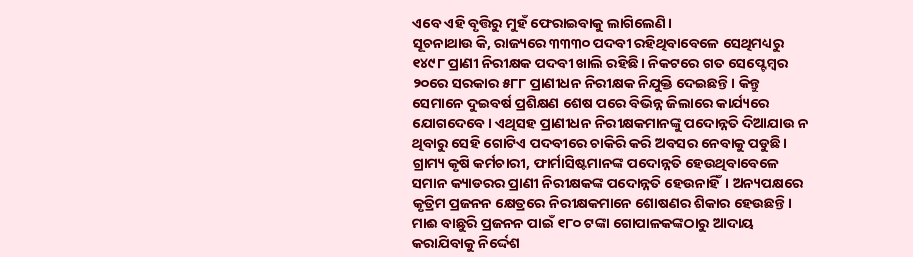ଏବେ ଏହି ବୃତ୍ତିରୁ ମୁହଁ ଫେରାଇବାକୁ ଲାଗିଲେଣି।
ସୂଚନାଥାଉ କି, ରାଜ୍ୟରେ ୩୩୩୦ ପଦବୀ ରହିଥିବାବେଳେ ସେଥିମଧ୍ୟରୁ ୧୪୯୮ ପ୍ରାଣୀ ନିରୀକ୍ଷକ ପଦବୀ ଖାଲି ରହିଛି। ନିକଟରେ ଗତ ସେପ୍ଟେମ୍ବର ୨୦ରେ ସରକାର ୫୮୮ ପ୍ରାଣୀଧନ ନିରୀକ୍ଷକ ନିଯୁକ୍ତି ଦେଇଛନ୍ତି। କିନ୍ତୁ ସେମାନେ ଦୁଇବର୍ଷ ପ୍ରଶିକ୍ଷଣ ଶେଷ ପରେ ବିଭିନ୍ନ ଜିଲାରେ କାର୍ଯ୍ୟରେ ଯୋଗଦେବେ। ଏଥିସହ ପ୍ରାଣୀଧନ ନିରୀକ୍ଷକମାନଙ୍କୁ ପଦୋନ୍ନତି ଦିଆଯାଉ ନ ଥିବାରୁ ସେହି ଗୋଟିଏ ପଦବୀରେ ଚାକିରି କରି ଅବସର ନେବାକୁ ପଡୁଛି। ଗ୍ରାମ୍ୟ କୃଷି କର୍ମଚାରୀ, ଫାର୍ମାସିଷ୍ଟମାନଙ୍କ ପଦୋନ୍ନତି ହେଉଥିବାବେଳେ ସମାନ କ୍ୟାଡରର ପ୍ରାଣୀ ନିରୀକ୍ଷକଙ୍କ ପଦୋନ୍ନତି ହେଉନାହିଁ। ଅନ୍ୟପକ୍ଷରେ କୃତ୍ରିମ ପ୍ରଜନନ କ୍ଷେତ୍ରରେ ନିରୀକ୍ଷକମାନେ ଶୋଷଣର ଶିକାର ହେଉଛନ୍ତି। ମାଈ ବାଛୁରି ପ୍ରଜନନ ପାଇଁ ୧୮୦ ଟଙ୍କା ଗୋପାଳକଙ୍କଠାରୁ ଆଦାୟ କରାଯିବାକୁ ନିର୍ଦ୍ଦେଶ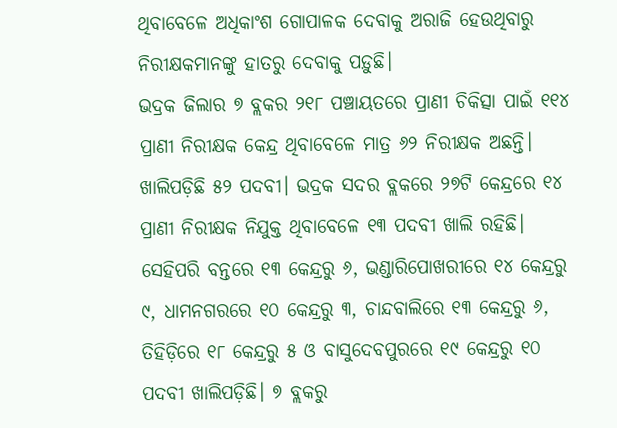ଥିବାବେଳେ ଅଧିକାଂଶ ଗୋପାଳକ ଦେବାକୁ ଅରାଜି ହେଉଥିବାରୁ ନିରୀକ୍ଷକମାନଙ୍କୁ ହାତରୁ ଦେବାକୁ ପଡ଼ୁଛି।
ଭଦ୍ରକ ଜିଲାର ୭ ବ୍ଲକର ୨୧୮ ପଞ୍ଚାୟତରେ ପ୍ରାଣୀ ଚିକିତ୍ସା ପାଇଁ ୧୧୪ ପ୍ରାଣୀ ନିରୀକ୍ଷକ କେନ୍ଦ୍ର ଥିବାବେଳେ ମାତ୍ର ୬୨ ନିରୀକ୍ଷକ ଅଛନ୍ତି। ଖାଲିପଡ଼ିଛି ୫୨ ପଦବୀ। ଭଦ୍ରକ ସଦର ବ୍ଲକରେ ୨୭ଟି କେନ୍ଦ୍ରରେ ୧୪ ପ୍ରାଣୀ ନିରୀକ୍ଷକ ନିଯୁକ୍ତ ଥିବାବେଳେ ୧୩ ପଦବୀ ଖାଲି ରହିଛି। ସେହିପରି ବନ୍ତରେ ୧୩ କେନ୍ଦ୍ରରୁ ୬, ଭଣ୍ଡାରିପୋଖରୀରେ ୧୪ କେନ୍ଦ୍ରରୁ ୯, ଧାମନଗରରେ ୧୦ କେନ୍ଦ୍ରରୁ ୩, ଚାନ୍ଦବାଲିରେ ୧୩ କେନ୍ଦ୍ରରୁ ୬, ତିହିଡ଼ିରେ ୧୮ କେନ୍ଦ୍ରରୁ ୫ ଓ ବାସୁଦେବପୁରରେ ୧୯ କେନ୍ଦ୍ରରୁ ୧୦ ପଦବୀ ଖାଲିପଡ଼ିଛି। ୭ ବ୍ଲକରୁ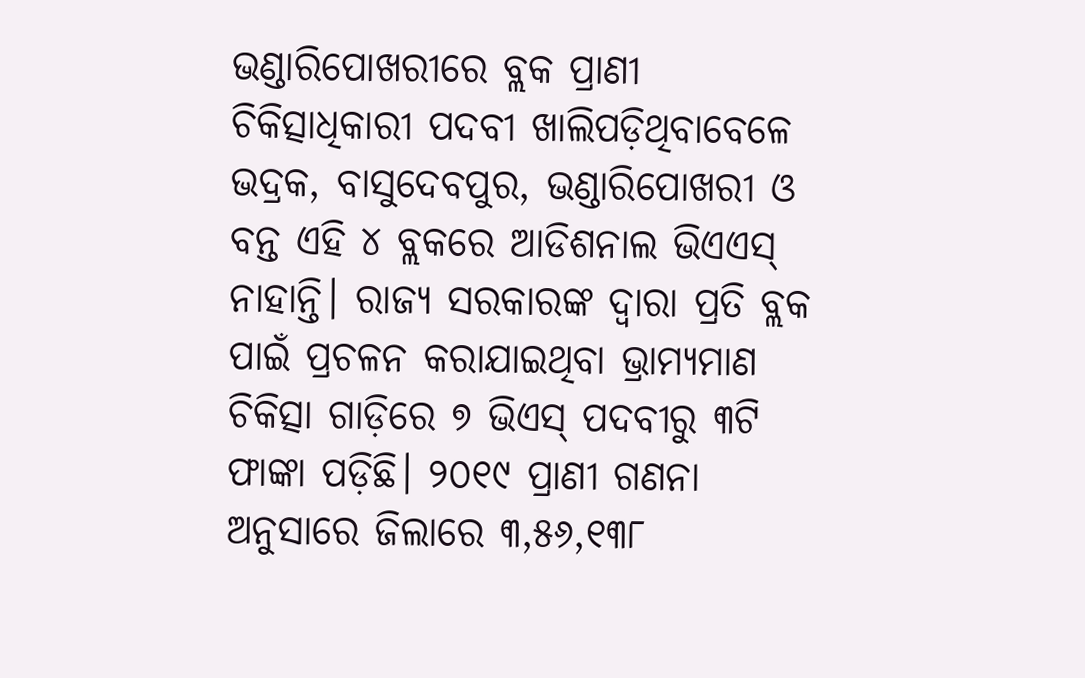ଭଣ୍ଡାରିପୋଖରୀରେ ବ୍ଲକ ପ୍ରାଣୀ ଚିକିତ୍ସାଧିକାରୀ ପଦବୀ ଖାଲିପଡ଼ିଥିବାବେଳେ ଭଦ୍ରକ, ବାସୁଦେବପୁର, ଭଣ୍ଡାରିପୋଖରୀ ଓ ବନ୍ତ ଏହି ୪ ବ୍ଲକରେ ଆଡିଶନାଲ ଭିଏଏସ୍‌ ନାହାନ୍ତି। ରାଜ୍ୟ ସରକାରଙ୍କ ଦ୍ୱାରା ପ୍ରତି ବ୍ଲକ ପାଇଁ ପ୍ରଚଳନ କରାଯାଇଥିବା ଭ୍ରାମ୍ୟମାଣ ଚିକିତ୍ସା ଗାଡ଼ିରେ ୭ ଭିଏସ୍‌ ପଦବୀରୁ ୩ଟି ଫାଙ୍କା ପଡ଼ିଛି। ୨୦୧୯ ପ୍ରାଣୀ ଗଣନା ଅନୁସାରେ ଜିଲାରେ ୩,୫୬,୧୩୮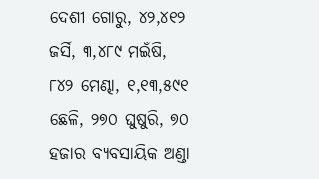ଦେଶୀ ଗୋରୁ, ୪୨,୪୧୨ ଜର୍ସି, ୩,୪୮୯ ମଇଁଷି, ୮୪୨ ମେଣ୍ଢା, ୧,୧୩,୫୯୧ ଛେଳି, ୨୭୦ ଘୁଷୁରି, ୭୦ ହଜାର ବ୍ୟବସାୟିକ ଅଣ୍ଡା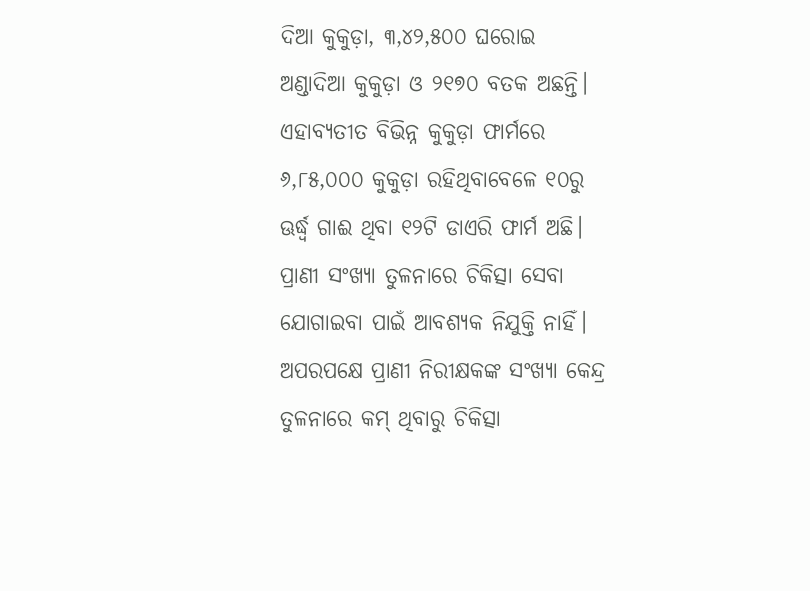ଦିଆ କୁକୁଡ଼ା, ୩,୪୨,୫୦୦ ଘରୋଇ ଅଣ୍ଡାଦିଆ କୁକୁଡ଼ା ଓ ୨୧୭୦ ବତକ ଅଛନ୍ତି। ଏହାବ୍ୟତୀତ ବିଭିନ୍ନ କୁକୁଡ଼ା ଫାର୍ମରେ ୬,୮୫,୦୦୦ କୁକୁଡ଼ା ରହିଥିବାବେଳେ ୧୦ରୁ ଊର୍ଦ୍ଧ୍ୱ ଗାଈ ଥିବା ୧୨ଟି ଡାଏରି ଫାର୍ମ ଅଛି। ପ୍ରାଣୀ ସଂଖ୍ୟା ତୁଳନାରେ ଚିକିତ୍ସା ସେବା ଯୋଗାଇବା ପାଇଁ ଆବଶ୍ୟକ ନିଯୁକ୍ତି ନାହିଁ। ଅପରପକ୍ଷେ ପ୍ରାଣୀ ନିରୀକ୍ଷକଙ୍କ ସଂଖ୍ୟା କେନ୍ଦ୍ର ତୁଳନାରେ କମ୍‌ ଥିବାରୁ ଚିକିତ୍ସା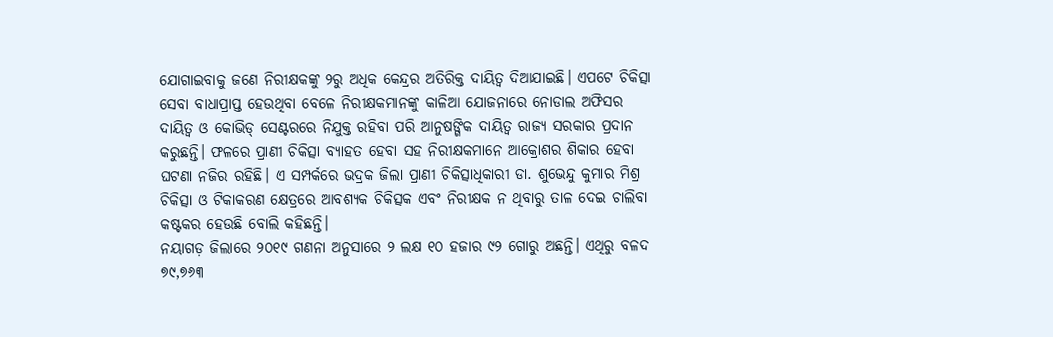ଯୋଗାଇବାକୁ ଜଣେ ନିରୀକ୍ଷକଙ୍କୁ ୨ରୁ ଅଧିକ କେନ୍ଦ୍ରର ଅତିରିକ୍ତ ଦାୟିତ୍ୱ ଦିଆଯାଇଛି। ଏପଟେ ଚିକିତ୍ସା ସେବା ବାଧାପ୍ରାପ୍ତ ହେଉଥିବା ବେଳେ ନିରୀକ୍ଷକମାନଙ୍କୁ କାଳିଆ ଯୋଜନାରେ ନୋଡାଲ ଅଫିସର ଦାୟିତ୍ୱ ଓ କୋଭିଡ୍‌ ସେଣ୍ଟରରେ ନିଯୁକ୍ତ ରହିବା ପରି ଆନୁଷଙ୍ଗିକ ଦାୟିତ୍ୱ ରାଜ୍ୟ ସରକାର ପ୍ରଦାନ କରୁଛନ୍ତି। ଫଳରେ ପ୍ରାଣୀ ଚିକିତ୍ସା ବ୍ୟାହତ ହେବା ସହ ନିରୀକ୍ଷକମାନେ ଆକ୍ରୋଶର ଶିକାର ହେବା ଘଟଣା ନଜିର ରହିଛି। ଏ ସମ୍ପର୍କରେ ଭଦ୍ରକ ଜିଲା ପ୍ରାଣୀ ଚିକିତ୍ସାଧିକାରୀ ଡା. ଶୁଭେନ୍ଦୁ କୁମାର ମିଶ୍ର ଚିକିତ୍ସା ଓ ଟିକାକରଣ କ୍ଷେତ୍ରରେ ଆବଶ୍ୟକ ଚିକିତ୍ସକ ଏବଂ ନିରୀକ୍ଷକ ନ ଥିବାରୁ ତାଳ ଦେଇ ଚାଲିବା କଷ୍ଟକର ହେଉଛି ବୋଲି କହିଛନ୍ତି।
ନୟାଗଡ଼ ଜିଲାରେ ୨୦୧୯ ଗଣନା ଅନୁସାରେ ୨ ଲକ୍ଷ ୧୦ ହଜାର ୯୨ ଗୋରୁ ଅଛନ୍ତି। ଏଥିରୁ ବଳଦ ୭୯,୭୬୩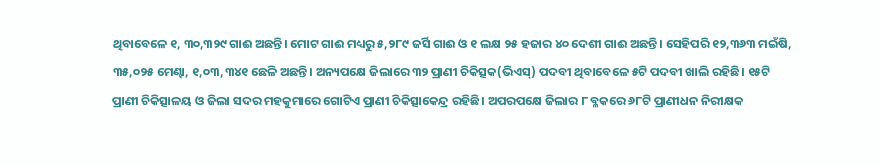ଥିବାବେଳେ ୧, ୩୦,୩୨୯ ଗାଈ ଅଛନ୍ତି। ମୋଟ ଗାଈ ମଧ୍ୟରୁ ୫,୨୮୯ ଜର୍ସି ଗାଈ ଓ ୧ ଲକ୍ଷ ୨୫ ହଜାର ୪୦ ଦେଶୀ ଗାଈ ଅଛନ୍ତି। ସେହିପରି ୧୨,୩୬୩ ମଇଁଷି, ୩୫,୦୨୫ ମେଣ୍ଢା, ୧,୦୩,୩୪୧ ଛେଳି ଅଛନ୍ତି। ଅନ୍ୟପକ୍ଷେ ଜିଲାରେ ୩୨ ପ୍ରାଣୀ ଚିକିତ୍ସକ(ଭିଏସ୍‌) ପଦବୀ ଥିବାବେଳେ ୫ଟି ପଦବୀ ଖାଲି ରହିଛି। ୧୫ଟି ପ୍ରାଣୀ ଚିକିତ୍ସାଳୟ ଓ ଜିଲା ସଦର ମହକୁମାରେ ଗୋଟିଏ ପ୍ରାଣୀ ଚିକିତ୍ସାକେନ୍ଦ୍ର ରହିଛି। ଅପରପକ୍ଷେ ଜିଲାର ୮ ବ୍ଳକରେ ୬୮ଟି ପ୍ରାଣୀଧନ ନିରୀକ୍ଷକ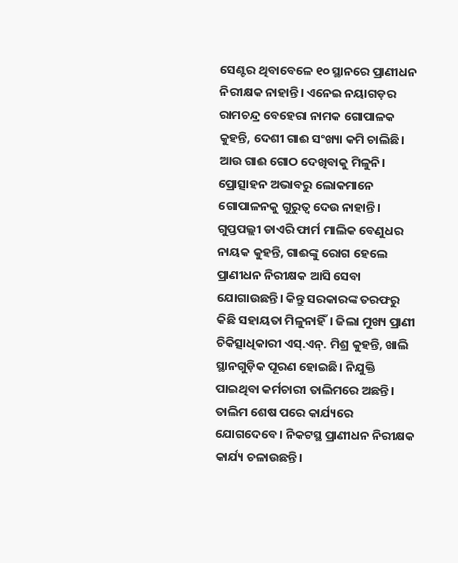ସେଣ୍ଟର ଥିବାବେଳେ ୧୦ ସ୍ଥାନରେ ପ୍ରାଣୀଧନ ନିରୀକ୍ଷକ ନାହାନ୍ତି। ଏନେଇ ନୟାଗଡ଼ର ରାମଚନ୍ଦ୍ର ବେହେରା ନାମକ ଗୋପାଳକ କୁହନ୍ତି, ଦେଶୀ ଗାଈ ସଂଖ୍ୟା କମି ଚାଲିଛି। ଆଉ ଗାଈ ଗୋଠ ଦେଖିବାକୁ ମିଳୁନି। ପ୍ରୋତ୍ସାହନ ଅଭାବରୁ ଲୋକମାନେ ଗୋପାଳନକୁ ଗୁରୁତ୍ୱ ଦେଉ ନାହାନ୍ତି। ଗୁପ୍ତପଲ୍ଲୀ ଡାଏରି ଫାର୍ମ ମାଲିକ ବେଣୁଧର ନାୟକ କୁହନ୍ତି, ଗାଈଙ୍କୁ ରୋଗ ହେଲେ ପ୍ରାଣୀଧନ ନିରୀକ୍ଷକ ଆସି ସେବା ଯୋଗାଉଛନ୍ତି। କିନ୍ତୁ ସରକାରଙ୍କ ତରଫରୁ କିଛି ସହାୟତା ମିଳୁନାହିଁ। ଜିଲା ମୁଖ୍ୟ ପ୍ରାଣୀ ଚିକିତ୍ସାଧିକାରୀ ଏସ୍‌.ଏନ୍‌. ମିଶ୍ର କୁହନ୍ତି, ଖାଲି ସ୍ଥାନଗୁଡ଼ିକ ପୂରଣ ହୋଇଛି। ନିଯୁକ୍ତି ପାଇଥିବା କର୍ମଚାରୀ ତାଲିମରେ ଅଛନ୍ତି। ତାଲିମ ଶେଷ ପରେ କାର୍ଯ୍ୟରେ ଯୋଗଦେବେ। ନିକଟସ୍ଥ ପ୍ରାଣୀଧନ ନିରୀକ୍ଷକ କାର୍ଯ୍ୟ ଚଳାଉଛନ୍ତି।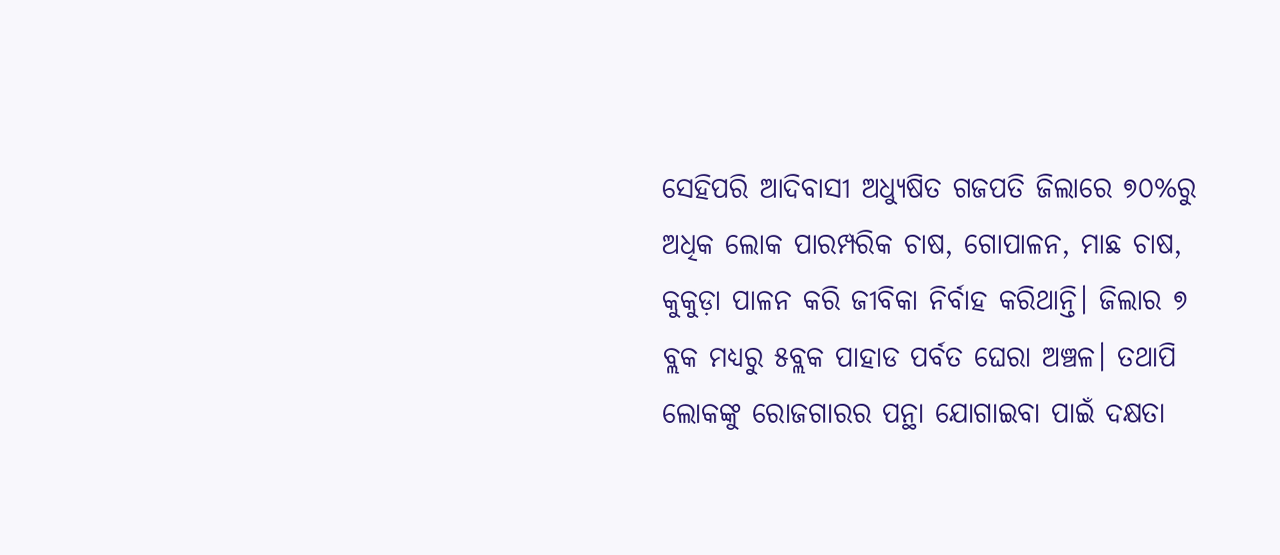ସେହିପରି ଆଦିବାସୀ ଅଧ୍ୟୁଷିତ ଗଜପତି ଜିଲାରେ ୭୦%ରୁ ଅଧିକ ଲୋକ ପାରମ୍ପରିକ ଚାଷ, ଗୋପାଳନ, ମାଛ ଚାଷ, କୁକୁଡ଼ା ପାଳନ କରି ଜୀବିକା ନିର୍ବାହ କରିଥାନ୍ତି। ଜିଲାର ୭ ବ୍ଲକ ମଧ୍ୟରୁ ୫ବ୍ଲକ ପାହାଡ ପର୍ବତ ଘେରା ଅଞ୍ଚଳ। ତଥାପି ଲୋକଙ୍କୁ ରୋଜଗାରର ପନ୍ଥା ଯୋଗାଇବା ପାଇଁ ଦକ୍ଷତା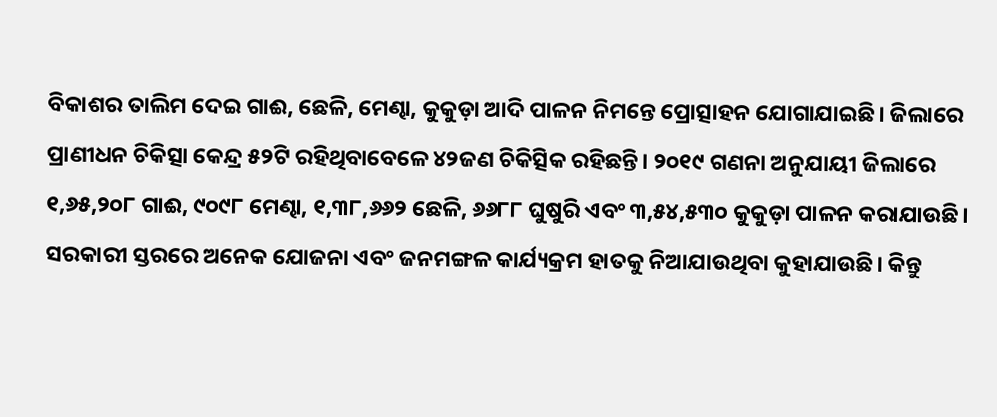ବିକାଶର ତାଲିମ ଦେଇ ଗାଈ, ଛେଳି, ମେଣ୍ଢା, କୁକୁଡ଼ା ଆଦି ପାଳନ ନିମନ୍ତେ ପ୍ରୋତ୍ସାହନ ଯୋଗାଯାଇଛି। ଜିଲାରେ ପ୍ରାଣୀଧନ ଚିକିତ୍ସା କେନ୍ଦ୍ର ୫୨ଟି ରହିଥିବାବେଳେ ୪୨ଜଣ ଚିକିତ୍ସିକ ରହିଛନ୍ତି। ୨୦୧୯ ଗଣନା ଅନୁଯାୟୀ ଜିଲାରେ ୧,୬୫,୨୦୮ ଗାଈ, ୯୦୯୮ ମେଣ୍ଢା, ୧,୩୮,୬୬୨ ଛେଳି, ୬୬୮୮ ଘୁଷୁରି ଏବଂ ୩,୫୪,୫୩୦ କୁକୁଡ଼ା ପାଳନ କରାଯାଉଛି। ସରକାରୀ ସ୍ତରରେ ଅନେକ ଯୋଜନା ଏବଂ ଜନମଙ୍ଗଳ କାର୍ଯ୍ୟକ୍ରମ ହାତକୁ ନିଆଯାଉଥିବା କୁହାଯାଉଛି। କିନ୍ତୁ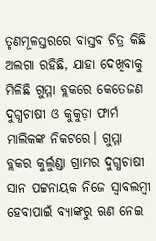ତୃଣମୂଳସ୍ତରରେ ବାସ୍ତବ ଚିତ୍ର କିଛି ଅଲଗା ରହିଛି, ଯାହା ଦେଖିବାକୁ ମିଳିଛି ଗୁମ୍ମା ବ୍ଲକରେ କେତେଜଣ ଦୁଗ୍ଧଚାଷୀ ଓ କୁକୁଡ଼ା ଫାର୍ମ ମାଲିକଙ୍କ ନିକଟରେ। ଗୁମ୍ମା ବ୍ଲକର କୁର୍ଲୁଣ୍ଡା ଗ୍ରାମର ଦୁଗ୍ଧଚାଷୀ ସାନ ପଟ୍ଟନାୟକ ନିଜେ ସ୍ବାବଲମ୍ବୀ ହେବାପାଇଁ ବ୍ୟାଙ୍କରୁ ଋଣ ନେଇ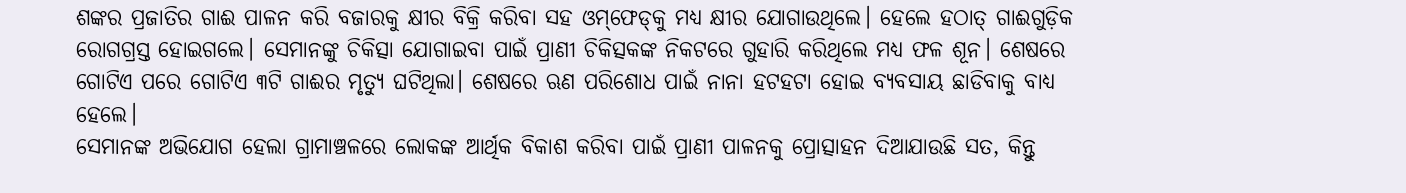ଶଙ୍କର ପ୍ରଜାତିର ଗାଈ ପାଳନ କରି ବଜାରକୁ କ୍ଷୀର ବିକ୍ରି କରିବା ସହ ଓମ୍‌ଫେଡ୍‌କୁ ମଧ୍ୟ କ୍ଷୀର ଯୋଗାଉଥିଲେ। ହେଲେ ହଠାତ୍‌ ଗାଈଗୁଡ଼ିକ ରୋଗଗ୍ରସ୍ତ ହୋଇଗଲେ। ସେମାନଙ୍କୁ ଚିକିତ୍ସା ଯୋଗାଇବା ପାଇଁ ପ୍ରାଣୀ ଚିକିତ୍ସକଙ୍କ ନିକଟରେ ଗୁହାରି କରିଥିଲେ ମଧ୍ୟ ଫଳ ଶୂନ। ଶେଷରେ ଗୋଟିଏ ପରେ ଗୋଟିଏ ୩ଟି ଗାଈର ମୃତ୍ୟୁ ଘଟିଥିଲା। ଶେଷରେ ଋଣ ପରିଶୋଧ ପାଇଁ ନାନା ହଟହଟା ହୋଇ ବ୍ୟବସାୟ ଛାଡିବାକୁ ବାଧ୍ୟ ହେଲେ।
ସେମାନଙ୍କ ଅଭିଯୋଗ ହେଲା ଗ୍ରାମାଞ୍ଚଳରେ ଲୋକଙ୍କ ଆର୍ଥିକ ବିକାଶ କରିବା ପାଇଁ ପ୍ରାଣୀ ପାଳନକୁ ପ୍ରୋତ୍ସାହନ ଦିଆଯାଉଛି ସତ, କିନ୍ତୁ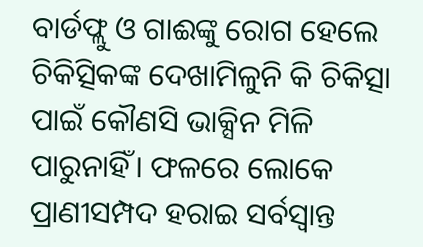ବାର୍ଡଫ୍ଲୁ ଓ ଗାଈଙ୍କୁ ରୋଗ ହେଲେ ଚିକିତ୍ସିକଙ୍କ ଦେଖାମିଳୁନି କି ଚିକିତ୍ସା ପାଇଁ କୌଣସି ଭାକ୍ସିନ ମିଳି ପାରୁନାହିଁ। ଫଳରେ ଲୋକେ ପ୍ରାଣୀସମ୍ପଦ ହରାଇ ସର୍ବସ୍ବାନ୍ତ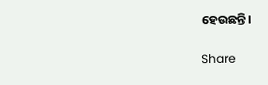ହେଉଛନ୍ତି।

Share